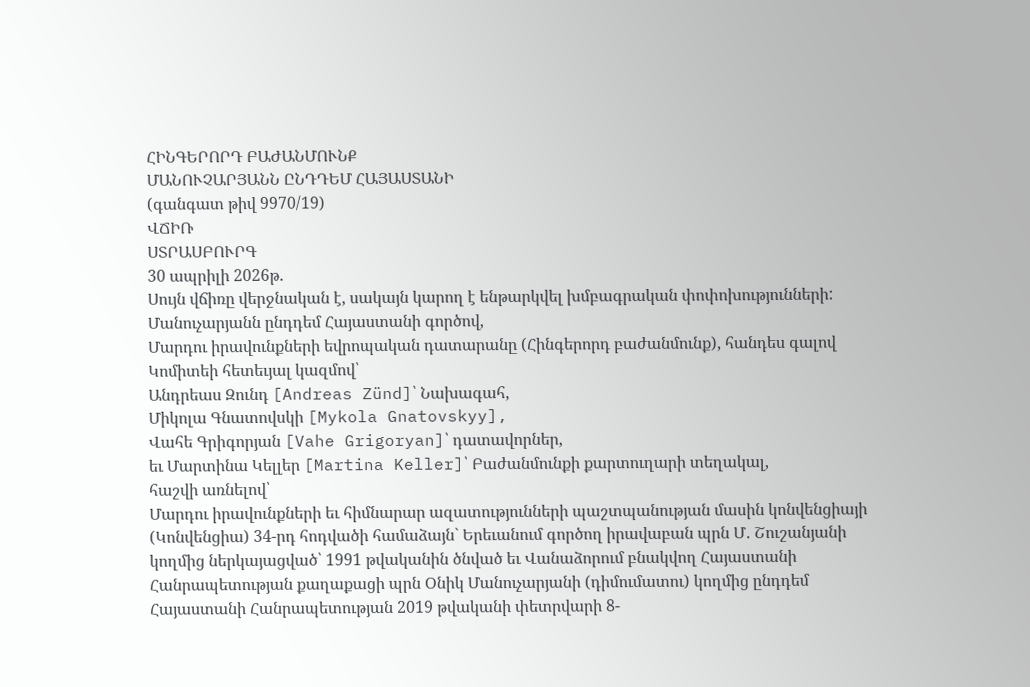ՀԻՆԳԵՐՈՐԴ ԲԱԺԱՆՄՈՒՆՔ
ՄԱՆՈՒՉԱՐՅԱՆՆ ԸՆԴԴԵՄ ՀԱՅԱՍՏԱՆԻ
(գանգատ թիվ 9970/19)
ՎՃԻՌ
ՍՏՐԱՍԲՈՒՐԳ
30 ապրիլի 2026թ.
Սույն վճիռը վերջնական է, սակայն կարող է ենթարկվել խմբագրական փոփոխությունների:
Մանուչարյանն ընդդեմ Հայաստանի գործով,
Մարդու իրավունքների եվրոպական դատարանը (Հինգերորդ բաժանմունք), հանդես գալով Կոմիտեի հետեւյալ կազմով՝
Անդրեաս Զունդ [Andreas Zünd]՝ Նախագահ,
Միկոլա Գնատովսկի [Mykola Gnatovskyy],
Վահե Գրիգորյան [Vahe Grigoryan]՝ դատավորներ,
եւ Մարտինա Կելլեր [Martina Keller]՝ Բաժանմունքի քարտուղարի տեղակալ,
հաշվի առնելով՝
Մարդու իրավունքների եւ հիմնարար ազատությունների պաշտպանության մասին կոնվենցիայի (Կոնվենցիա) 34-րդ հոդվածի համաձայն` Երեւանում գործող իրավաբան պրն Մ․ Շուշանյանի կողմից ներկայացված՝ 1991 թվականին ծնված եւ Վանաձորում բնակվող Հայաստանի Հանրապետության քաղաքացի պրն Օնիկ Մանուչարյանի (դիմումատու) կողմից ընդդեմ Հայաստանի Հանրապետության 2019 թվականի փետրվարի 8-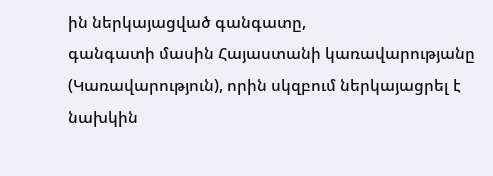ին ներկայացված գանգատը,
գանգատի մասին Հայաստանի կառավարությանը (Կառավարություն), որին սկզբում ներկայացրել է նախկին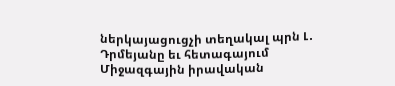ներկայացուցչի տեղակալ պրն Լ․ Դրմեյանը եւ հետագայում Միջազգային իրավական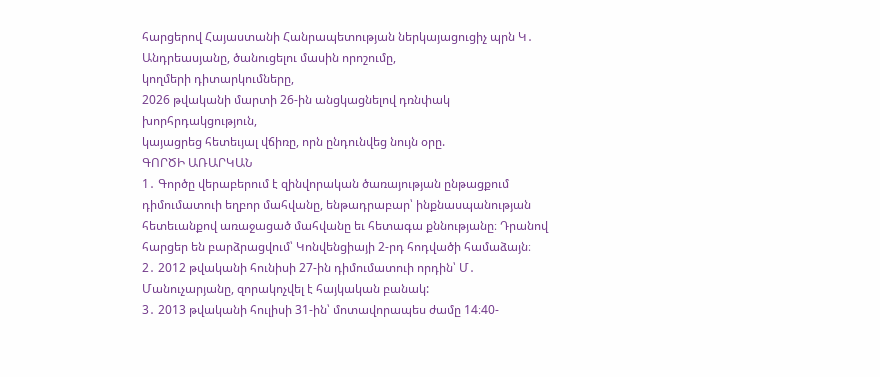հարցերով Հայաստանի Հանրապետության ներկայացուցիչ պրն Կ․ Անդրեասյանը, ծանուցելու մասին որոշումը,
կողմերի դիտարկումները,
2026 թվականի մարտի 26-ին անցկացնելով դռնփակ խորհրդակցություն,
կայացրեց հետեւյալ վճիռը, որն ընդունվեց նույն օրը.
ԳՈՐԾԻ ԱՌԱՐԿԱՆ
1․ Գործը վերաբերում է զինվորական ծառայության ընթացքում դիմումատուի եղբոր մահվանը, ենթադրաբար՝ ինքնասպանության հետեւանքով առաջացած մահվանը եւ հետագա քննությանը։ Դրանով հարցեր են բարձրացվում՝ Կոնվենցիայի 2-րդ հոդվածի համաձայն։
2․ 2012 թվականի հունիսի 27-ին դիմումատուի որդին՝ Մ․ Մանուչարյանը, զորակոչվել է հայկական բանակ:
3․ 2013 թվականի հուլիսի 31-ին՝ մոտավորապես ժամը 14։40-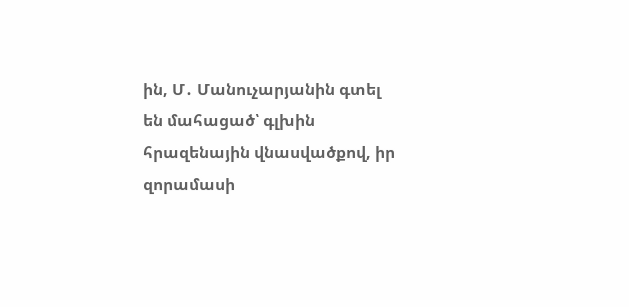ին, Մ․ Մանուչարյանին գտել են մահացած՝ գլխին հրազենային վնասվածքով, իր զորամասի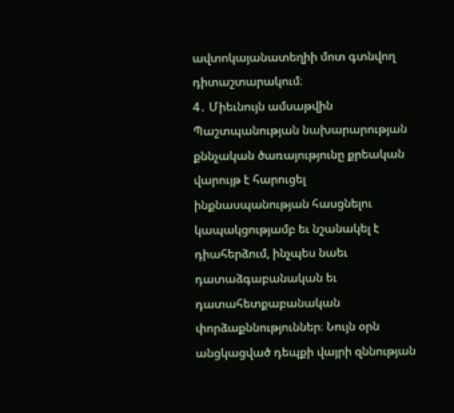ավտոկայանատեղիի մոտ գտնվող դիտաշտարակում։
4․ Միեւնույն ամսաթվին Պաշտպանության նախարարության քննչական ծառայությունը քրեական վարույթ է հարուցել ինքնասպանության հասցնելու կապակցությամբ եւ նշանակել է դիահերձում, ինչպես նաեւ դատաձգաբանական եւ դատահետքաբանական փորձաքննություններ։ Նույն օրն անցկացված դեպքի վայրի զննության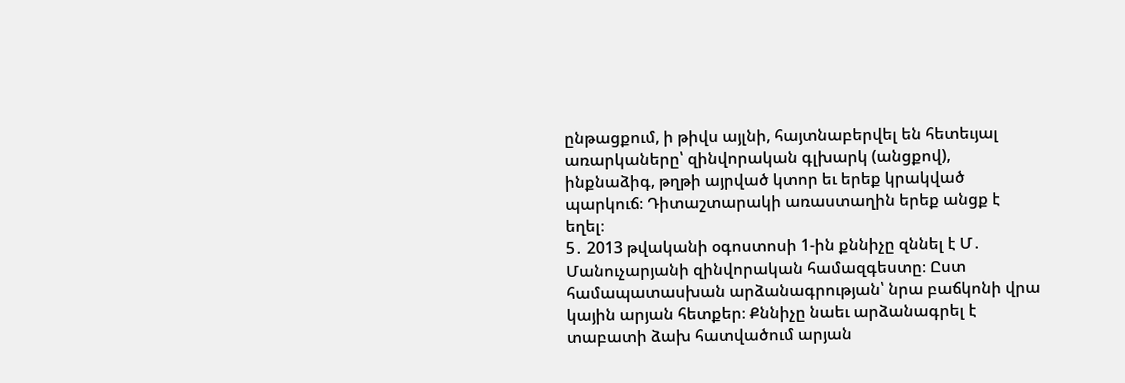ընթացքում, ի թիվս այլնի, հայտնաբերվել են հետեւյալ առարկաները՝ զինվորական գլխարկ (անցքով), ինքնաձիգ, թղթի այրված կտոր եւ երեք կրակված պարկուճ։ Դիտաշտարակի առաստաղին երեք անցք է եղել։
5․ 2013 թվականի օգոստոսի 1-ին քննիչը զննել է Մ․ Մանուչարյանի զինվորական համազգեստը։ Ըստ համապատասխան արձանագրության՝ նրա բաճկոնի վրա կային արյան հետքեր։ Քննիչը նաեւ արձանագրել է տաբատի ձախ հատվածում արյան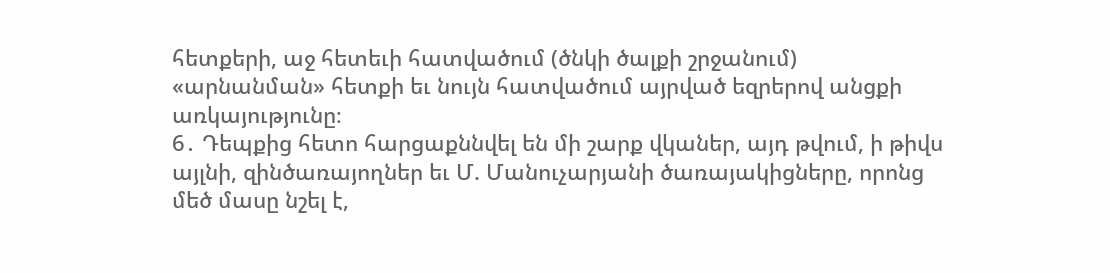հետքերի, աջ հետեւի հատվածում (ծնկի ծալքի շրջանում) «արնանման» հետքի եւ նույն հատվածում այրված եզրերով անցքի առկայությունը։
6․ Դեպքից հետո հարցաքննվել են մի շարք վկաներ, այդ թվում, ի թիվս այլնի, զինծառայողներ եւ Մ. Մանուչարյանի ծառայակիցները, որոնց մեծ մասը նշել է,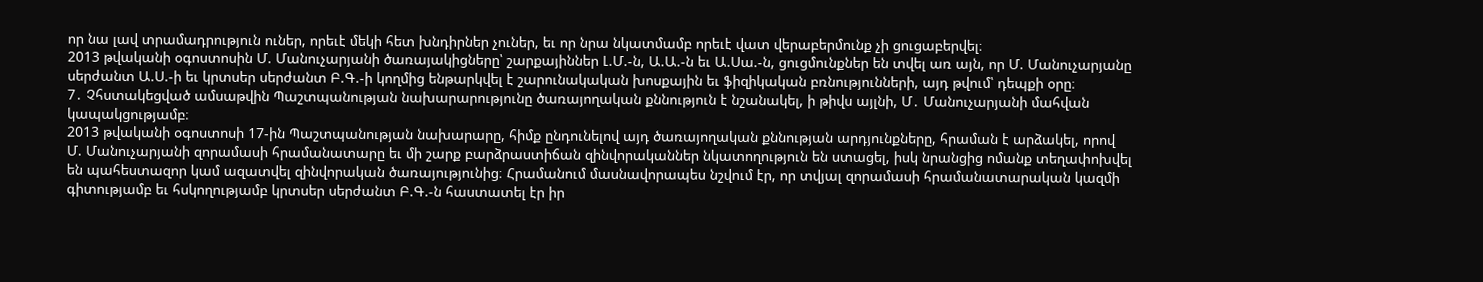որ նա լավ տրամադրություն ուներ, որեւէ մեկի հետ խնդիրներ չուներ, եւ որ նրա նկատմամբ որեւէ վատ վերաբերմունք չի ցուցաբերվել։
2013 թվականի օգոստոսին Մ. Մանուչարյանի ծառայակիցները՝ շարքայիններ Լ.Մ.-ն, Ա.Ա.-ն եւ Ա.Սա.-ն, ցուցմունքներ են տվել առ այն, որ Մ. Մանուչարյանը սերժանտ Ա.Ս.-ի եւ կրտսեր սերժանտ Բ.Գ.-ի կողմից ենթարկվել է շարունակական խոսքային եւ ֆիզիկական բռնությունների, այդ թվում՝ դեպքի օրը։
7․ Չհստակեցված ամսաթվին Պաշտպանության նախարարությունը ծառայողական քննություն է նշանակել, ի թիվս այլնի, Մ․ Մանուչարյանի մահվան կապակցությամբ։
2013 թվականի օգոստոսի 17-ին Պաշտպանության նախարարը, հիմք ընդունելով այդ ծառայողական քննության արդյունքները, հրաման է արձակել, որով Մ. Մանուչարյանի զորամասի հրամանատարը եւ մի շարք բարձրաստիճան զինվորականներ նկատողություն են ստացել, իսկ նրանցից ոմանք տեղափոխվել են պահեստազոր կամ ազատվել զինվորական ծառայությունից։ Հրամանում մասնավորապես նշվում էր, որ տվյալ զորամասի հրամանատարական կազմի գիտությամբ եւ հսկողությամբ կրտսեր սերժանտ Բ.Գ.-ն հաստատել էր իր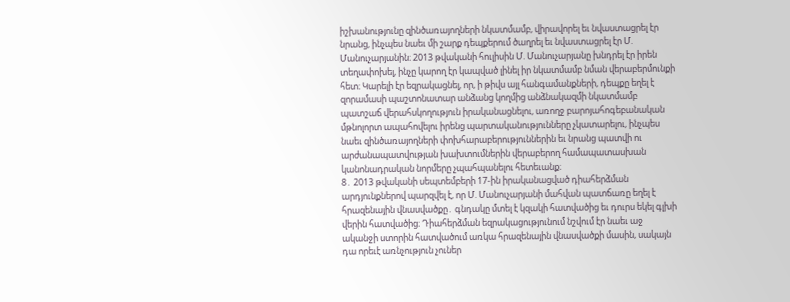իշխանությունը զինծառայողների նկատմամբ, վիրավորել եւ նվաստացրել էր նրանց, ինչպես նաեւ մի շարք դեպքերում ծաղրել եւ նվաստացրել էր Մ. Մանուչարյանին։ 2013 թվականի հուլիսին Մ. Մանուչարյանը խնդրել էր իրեն տեղափոխել, ինչը կարող էր կապված լինել իր նկատմամբ նման վերաբերմունքի հետ։ Կարելի էր եզրակացնել, որ, ի թիվս այլ հանգամանքների, դեպքը եղել է զորամասի պաշտոնատար անձանց կողմից անձնակազմի նկատմամբ պատշաճ վերահսկողություն իրականացնելու, առողջ բարոյահոգեբանական մթնոլորտ ապահովելու իրենց պարտականությունները չկատարելու, ինչպես նաեւ զինծառայողների փոխհարաբերություններին եւ նրանց պատվի ու արժանապատվության խախտումներին վերաբերող համապատասխան կանոնադրական նորմերը չպահպանելու հետեւանք։
8․ 2013 թվականի սեպտեմբերի 17-ին իրականացված դիահերձման արդյունքներով պարզվել է, որ Մ. Մանուչարյանի մահվան պատճառը եղել է հրազենային վնասվածքը․ գնդակը մտել է կզակի հատվածից եւ դուրս եկել գլխի վերին հատվածից։ Դիահերձման եզրակացությունում նշվում էր նաեւ աջ ականջի ստորին հատվածում առկա հրազենային վնասվածքի մասին, սակայն դա որեւէ առնչություն չուներ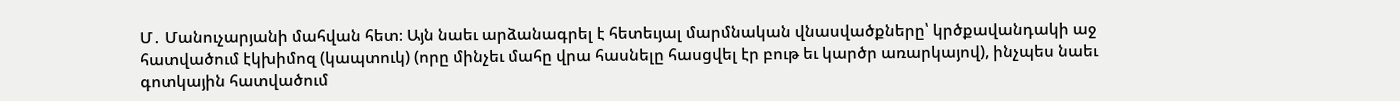Մ․ Մանուչարյանի մահվան հետ։ Այն նաեւ արձանագրել է հետեւյալ մարմնական վնասվածքները՝ կրծքավանդակի աջ հատվածում էկխիմոզ (կապտուկ) (որը մինչեւ մահը վրա հասնելը հասցվել էր բութ եւ կարծր առարկայով), ինչպես նաեւ գոտկային հատվածում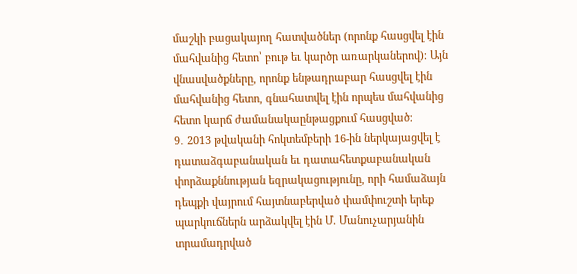մաշկի բացակայող հատվածներ (որոնք հասցվել էին մահվանից հետո՝ բութ եւ կարծր առարկաներով)։ Այն վնասվածքները, որոնք ենթադրաբար հասցվել էին մահվանից հետո, գնահատվել էին որպես մահվանից հետո կարճ ժամանակաընթացքում հասցված։
9․ 2013 թվականի հոկտեմբերի 16-ին ներկայացվել է դատաձգաբանական եւ դատահետքաբանական փորձաքննության եզրակացությունը, որի համաձայն դեպքի վայրում հայտնաբերված փամփուշտի երեք պարկուճներն արձակվել էին Մ. Մանուչարյանին տրամադրված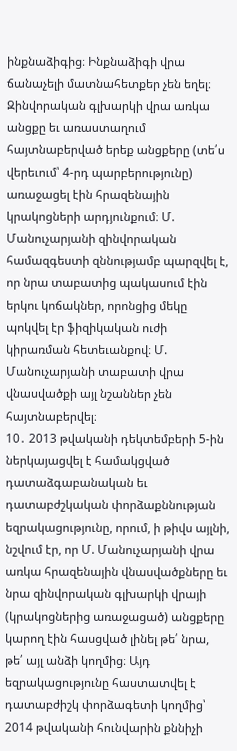ինքնաձիգից։ Ինքնաձիգի վրա ճանաչելի մատնահետքեր չեն եղել։ Զինվորական գլխարկի վրա առկա անցքը եւ առաստաղում հայտնաբերված երեք անցքերը (տե՛ս վերեւում՝ 4-րդ պարբերությունը) առաջացել էին հրազենային կրակոցների արդյունքում։ Մ. Մանուչարյանի զինվորական համազգեստի զննությամբ պարզվել է, որ նրա տաբատից պակասում էին երկու կոճակներ, որոնցից մեկը պոկվել էր ֆիզիկական ուժի կիրառման հետեւանքով։ Մ. Մանուչարյանի տաբատի վրա վնասվածքի այլ նշաններ չեն հայտնաբերվել։
10․ 2013 թվականի դեկտեմբերի 5-ին ներկայացվել է համակցված դատաձգաբանական եւ դատաբժշկական փորձաքննության եզրակացությունը, որում, ի թիվս այլնի, նշվում էր, որ Մ. Մանուչարյանի վրա առկա հրազենային վնասվածքները եւ նրա զինվորական գլխարկի վրայի (կրակոցներից առաջացած) անցքերը կարող էին հասցված լինել թե՛ նրա, թե՛ այլ անձի կողմից։ Այդ եզրակացությունը հաստատվել է դատաբժիշկ փորձագետի կողմից՝ 2014 թվականի հունվարին քննիչի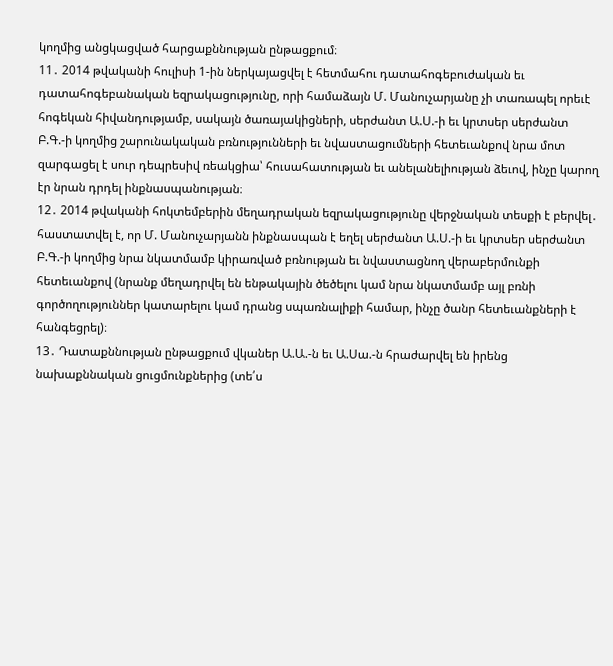կողմից անցկացված հարցաքննության ընթացքում։
11․ 2014 թվականի հուլիսի 1-ին ներկայացվել է հետմահու դատահոգեբուժական եւ դատահոգեբանական եզրակացությունը, որի համաձայն Մ. Մանուչարյանը չի տառապել որեւէ հոգեկան հիվանդությամբ, սակայն ծառայակիցների, սերժանտ Ա.Ս.-ի եւ կրտսեր սերժանտ Բ.Գ.-ի կողմից շարունակական բռնությունների եւ նվաստացումների հետեւանքով նրա մոտ զարգացել է սուր դեպրեսիվ ռեակցիա՝ հուսահատության եւ անելանելիության ձեւով, ինչը կարող էր նրան դրդել ինքնասպանության։
12․ 2014 թվականի հոկտեմբերին մեղադրական եզրակացությունը վերջնական տեսքի է բերվել․ հաստատվել է, որ Մ. Մանուչարյանն ինքնասպան է եղել սերժանտ Ա.Ս.-ի եւ կրտսեր սերժանտ Բ.Գ.-ի կողմից նրա նկատմամբ կիրառված բռնության եւ նվաստացնող վերաբերմունքի հետեւանքով (նրանք մեղադրվել են ենթակային ծեծելու կամ նրա նկատմամբ այլ բռնի գործողություններ կատարելու կամ դրանց սպառնալիքի համար, ինչը ծանր հետեւանքների է հանգեցրել)։
13․ Դատաքննության ընթացքում վկաներ Ա.Ա.-ն եւ Ա.Սա.-ն հրաժարվել են իրենց նախաքննական ցուցմունքներից (տե՛ս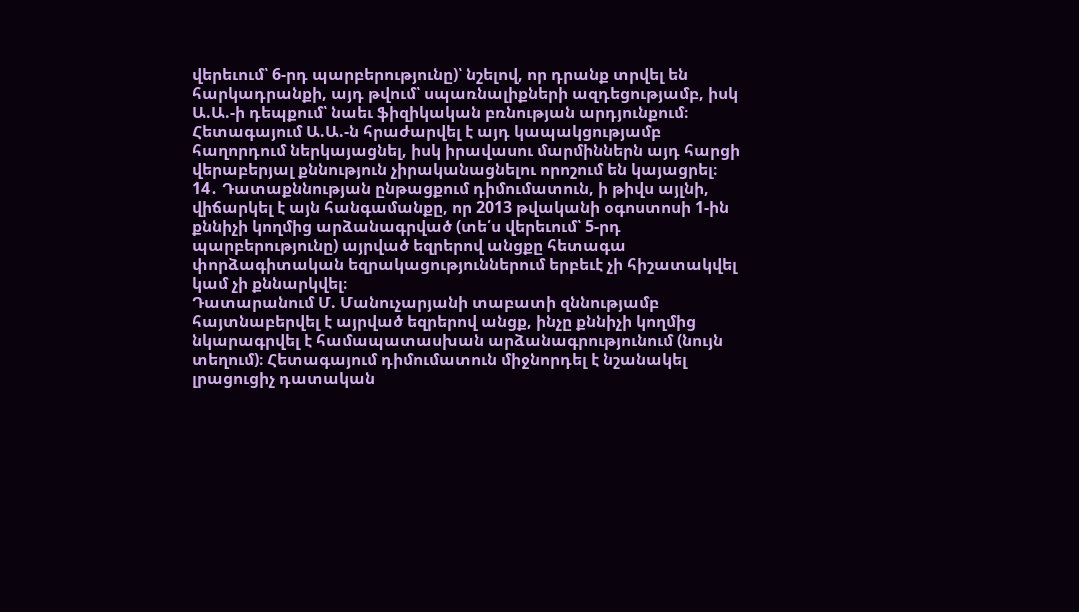վերեւում՝ 6-րդ պարբերությունը)՝ նշելով, որ դրանք տրվել են հարկադրանքի, այդ թվում՝ սպառնալիքների ազդեցությամբ, իսկ Ա.Ա.-ի դեպքում՝ նաեւ ֆիզիկական բռնության արդյունքում։ Հետագայում Ա.Ա.-ն հրաժարվել է այդ կապակցությամբ հաղորդում ներկայացնել, իսկ իրավասու մարմիններն այդ հարցի վերաբերյալ քննություն չիրականացնելու որոշում են կայացրել։
14․ Դատաքննության ընթացքում դիմումատուն, ի թիվս այլնի, վիճարկել է այն հանգամանքը, որ 2013 թվականի օգոստոսի 1-ին քննիչի կողմից արձանագրված (տե՛ս վերեւում՝ 5-րդ պարբերությունը) այրված եզրերով անցքը հետագա փորձագիտական եզրակացություններում երբեւէ չի հիշատակվել կամ չի քննարկվել։
Դատարանում Մ. Մանուչարյանի տաբատի զննությամբ հայտնաբերվել է այրված եզրերով անցք, ինչը քննիչի կողմից նկարագրվել է համապատասխան արձանագրությունում (նույն տեղում)։ Հետագայում դիմումատուն միջնորդել է նշանակել լրացուցիչ դատական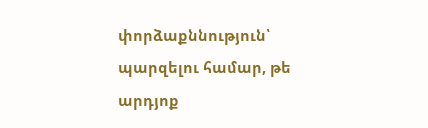փորձաքննություն՝ պարզելու համար, թե արդյոք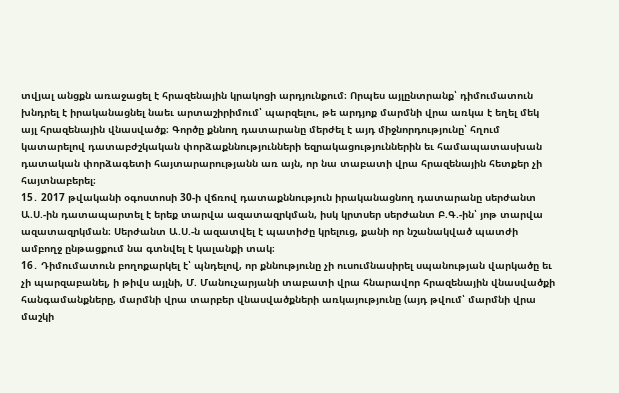տվյալ անցքն առաջացել է հրազենային կրակոցի արդյունքում։ Որպես այլընտրանք՝ դիմումատուն խնդրել է իրականացնել նաեւ արտաշիրիմում՝ պարզելու, թե արդյոք մարմնի վրա առկա է եղել մեկ այլ հրազենային վնասվածք։ Գործը քննող դատարանը մերժել է այդ միջնորդությունը՝ հղում կատարելով դատաբժշկական փորձաքննությունների եզրակացություններին եւ համապատասխան դատական փորձագետի հայտարարությանն առ այն, որ նա տաբատի վրա հրազենային հետքեր չի հայտնաբերել։
15․ 2017 թվականի օգոստոսի 30-ի վճռով դատաքննություն իրականացնող դատարանը սերժանտ Ա.Ս.-ին դատապարտել է երեք տարվա ազատազրկման, իսկ կրտսեր սերժանտ Բ.Գ.-ին՝ յոթ տարվա ազատազրկման։ Սերժանտ Ա.Ս.-ն ազատվել է պատիժը կրելուց, քանի որ նշանակված պատժի ամբողջ ընթացքում նա գտնվել է կալանքի տակ։
16․ Դիմումատուն բողոքարկել է՝ պնդելով, որ քննությունը չի ուսումնասիրել սպանության վարկածը եւ չի պարզաբանել, ի թիվս այլնի, Մ. Մանուչարյանի տաբատի վրա հնարավոր հրազենային վնասվածքի հանգամանքները, մարմնի վրա տարբեր վնասվածքների առկայությունը (այդ թվում՝ մարմնի վրա մաշկի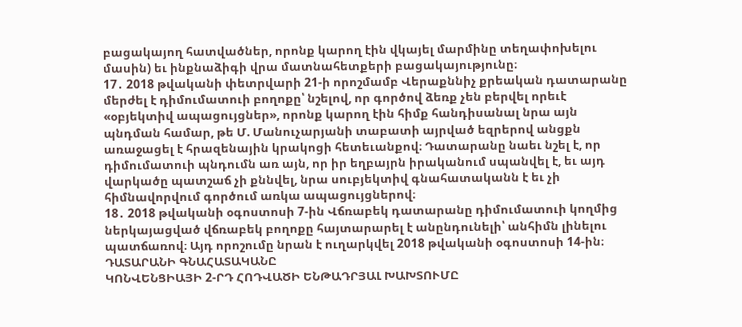բացակայող հատվածներ, որոնք կարող էին վկայել մարմինը տեղափոխելու մասին) եւ ինքնաձիգի վրա մատնահետքերի բացակայությունը։
17․ 2018 թվականի փետրվարի 21-ի որոշմամբ Վերաքննիչ քրեական դատարանը մերժել է դիմումատուի բողոքը՝ նշելով, որ գործով ձեռք չեն բերվել որեւէ «օբյեկտիվ ապացույցներ», որոնք կարող էին հիմք հանդիսանալ նրա այն պնդման համար, թե Մ. Մանուչարյանի տաբատի այրված եզրերով անցքն առաջացել է հրազենային կրակոցի հետեւանքով։ Դատարանը նաեւ նշել է, որ դիմումատուի պնդումն առ այն, որ իր եղբայրն իրականում սպանվել է, եւ այդ վարկածը պատշաճ չի քննվել, նրա սուբյեկտիվ գնահատականն է եւ չի հիմնավորվում գործում առկա ապացույցներով։
18․ 2018 թվականի օգոստոսի 7-ին Վճռաբեկ դատարանը դիմումատուի կողմից ներկայացված վճռաբեկ բողոքը հայտարարել է անընդունելի՝ անհիմն լինելու պատճառով։ Այդ որոշումը նրան է ուղարկվել 2018 թվականի օգոստոսի 14-ին։
ԴԱՏԱՐԱՆԻ ԳՆԱՀԱՏԱԿԱՆԸ
ԿՈՆՎԵՆՑԻԱՅԻ 2-ՐԴ ՀՈԴՎԱԾԻ ԵՆԹԱԴՐՅԱԼ ԽԱԽՏՈՒՄԸ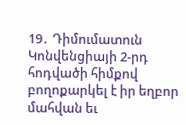19․ Դիմումատուն Կոնվենցիայի 2-րդ հոդվածի հիմքով բողոքարկել է իր եղբոր մահվան եւ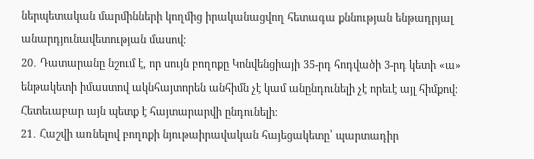ներպետական մարմինների կողմից իրականացվող հետագա քննության ենթադրյալ անարդյունավետության մասով։
20․ Դատարանը նշում է, որ սույն բողոքը Կոնվենցիայի 35-րդ հոդվածի 3-րդ կետի «ա» ենթակետի իմաստով ակնհայտորեն անհիմն չէ կամ անընդունելի չէ որեւէ այլ հիմքով։ Հետեւաբար այն պետք է հայտարարվի ընդունելի։
21․ Հաշվի առնելով բողոքի նյութաիրավական հայեցակետը՝ պարտադիր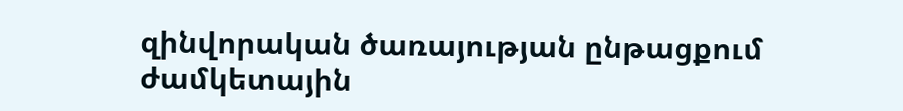զինվորական ծառայության ընթացքում ժամկետային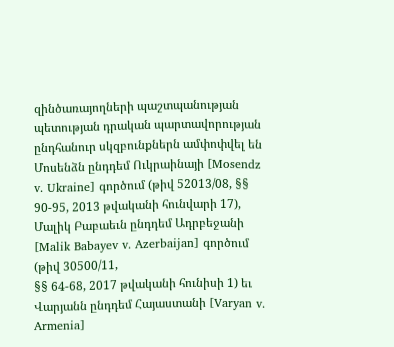զինծառայողների պաշտպանության պետության դրական պարտավորության ընդհանուր սկզբունքներն ամփոփվել են Մոսենձն ընդդեմ Ուկրաինայի [Mosendz v. Ukraine] գործում (թիվ 52013/08, §§ 90-95, 2013 թվականի հունվարի 17), Մալիկ Բաբաեւն ընդդեմ Ադրբեջանի [Malik Babayev v. Azerbaijan] գործում (թիվ 30500/11,
§§ 64-68, 2017 թվականի հունիսի 1) եւ Վարյանն ընդդեմ Հայաստանի [Varyan v. Armenia]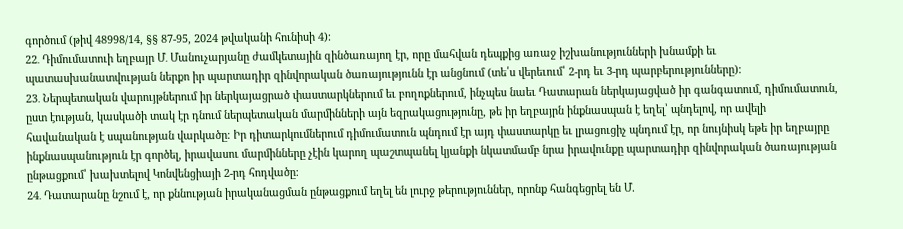գործում (թիվ 48998/14, §§ 87-95, 2024 թվականի հունիսի 4)։
22․ Դիմումատուի եղբայր Մ․ Մանուչարյանը ժամկետային զինծառայող էր, որը մահվան դեպքից առաջ իշխանությունների խնամքի եւ պատասխանատվության ներքո իր պարտադիր զինվորական ծառայությունն էր անցնում (տե՛ս վերեւում՝ 2-րդ եւ 3-րդ պարբերությունները)։
23․ Ներպետական վարույթներում իր ներկայացրած փաստարկներում եւ բողոքներում, ինչպես նաեւ Դատարան ներկայացված իր գանգատում, դիմումատուն, ըստ էության, կասկածի տակ էր դնում ներպետական մարմինների այն եզրակացությունը, թե իր եղբայրն ինքնասպան է եղել՝ պնդելով, որ ավելի հավանական է սպանության վարկածը։ Իր դիտարկումներում դիմումատուն պնդում էր այդ փաստարկը եւ լրացուցիչ պնդում էր, որ նույնիսկ եթե իր եղբայրը ինքնասպանություն էր գործել, իրավասու մարմինները չէին կարող պաշտպանել կյանքի նկատմամբ նրա իրավունքը պարտադիր զինվորական ծառայության ընթացքում՝ խախտելով Կոնվենցիայի 2-րդ հոդվածը։
24․ Դատարանը նշում է, որ քննության իրականացման ընթացքում եղել են լուրջ թերություններ, որոնք հանգեցրել են Մ.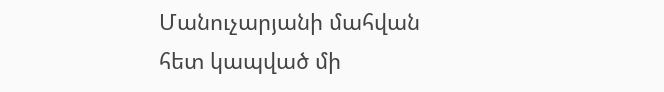Մանուչարյանի մահվան հետ կապված մի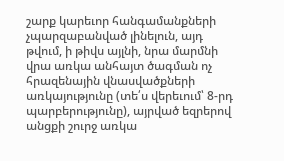շարք կարեւոր հանգամանքների չպարզաբանված լինելուն, այդ թվում, ի թիվս այլնի, նրա մարմնի վրա առկա անհայտ ծագման ոչ հրազենային վնասվածքների առկայությունը (տե՛ս վերեւում՝ 8-րդ պարբերությունը), այրված եզրերով անցքի շուրջ առկա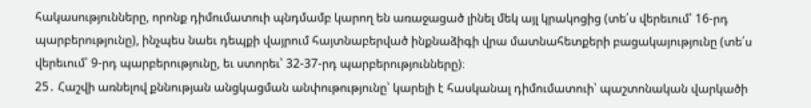հակասությունները, որոնք դիմումատուի պնդմամբ կարող են առաջացած լինել մեկ այլ կրակոցից (տե՛ս վերեւում՝ 16-րդ պարբերությունը), ինչպես նաեւ դեպքի վայրում հայտնաբերված ինքնաձիգի վրա մատնահետքերի բացակայությունը (տե՛ս վերեւում՝ 9-րդ պարբերությունը, եւ ստորեւ՝ 32-37-րդ պարբերությունները)։
25․ Հաշվի առնելով քննության անցկացման անփութությունը՝ կարելի է հասկանալ դիմումատուի՝ պաշտոնական վարկածի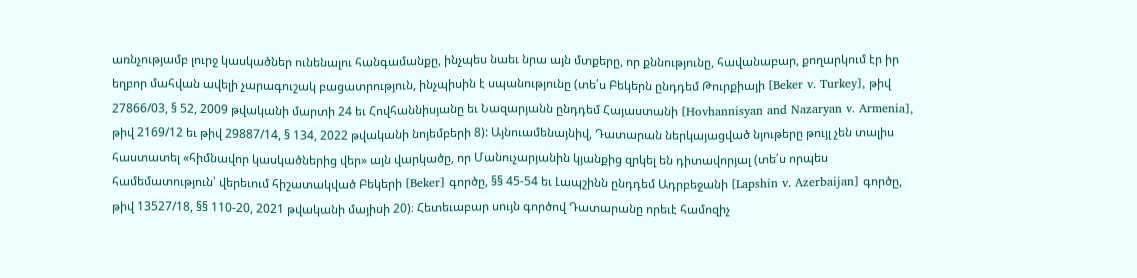առնչությամբ լուրջ կասկածներ ունենալու հանգամանքը, ինչպես նաեւ նրա այն մտքերը, որ քննությունը, հավանաբար, քողարկում էր իր եղբոր մահվան ավելի չարագուշակ բացատրություն, ինչպիսին է սպանությունը (տե՛ս Բեկերն ընդդեմ Թուրքիայի [Beker v. Turkey], թիվ 27866/03, § 52, 2009 թվականի մարտի 24 եւ Հովհաննիսյանը եւ Նազարյանն ընդդեմ Հայաստանի [Hovhannisyan and Nazaryan v. Armenia], թիվ 2169/12 եւ թիվ 29887/14, § 134, 2022 թվականի նոյեմբերի 8): Այնուամենայնիվ, Դատարան ներկայացված նյութերը թույլ չեն տալիս հաստատել «հիմնավոր կասկածներից վեր» այն վարկածը, որ Մանուչարյանին կյանքից զրկել են դիտավորյալ (տե՛ս որպես համեմատություն՝ վերեւում հիշատակված Բեկերի [Beker] գործը, §§ 45-54 եւ Լապշինն ընդդեմ Ադրբեջանի [Lapshin v. Azerbaijan] գործը, թիվ 13527/18, §§ 110-20, 2021 թվականի մայիսի 20)։ Հետեւաբար սույն գործով Դատարանը որեւէ համոզիչ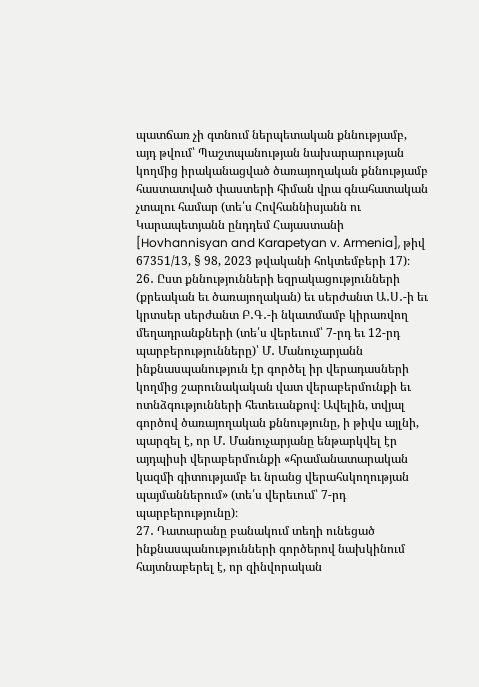պատճառ չի գտնում ներպետական քննությամբ, այդ թվում՝ Պաշտպանության նախարարության կողմից իրականացված ծառայողական քննությամբ հաստատված փաստերի հիման վրա գնահատական չտալու համար (տե՛ս Հովհաննիսյանն ու Կարապետյանն ընդդեմ Հայաստանի [Hovhannisyan and Karapetyan v. Armenia], թիվ 67351/13, § 98, 2023 թվականի հոկտեմբերի 17)։
26․ Ըստ քննությունների եզրակացությունների (քրեական եւ ծառայողական) եւ սերժանտ Ա․Ս․-ի եւ կրտսեր սերժանտ Բ․Գ․-ի նկատմամբ կիրառվող մեղադրանքների (տե՛ս վերեւում՝ 7-րդ եւ 12-րդ պարբերությունները)՝ Մ․ Մանուչարյանն ինքնասպանություն էր գործել իր վերադասների կողմից շարունակական վատ վերաբերմունքի եւ ոտնձգությունների հետեւանքով։ Ավելին, տվյալ գործով ծառայողական քննությունը, ի թիվս այլնի, պարզել է, որ Մ․ Մանուչարյանը ենթարկվել էր այդպիսի վերաբերմունքի «հրամանատարական կազմի գիտությամբ եւ նրանց վերահսկողության պայմաններում» (տե՛ս վերեւում՝ 7-րդ պարբերությունը)։
27․ Դատարանը բանակում տեղի ունեցած ինքնասպանությունների գործերով նախկինում հայտնաբերել է, որ զինվորական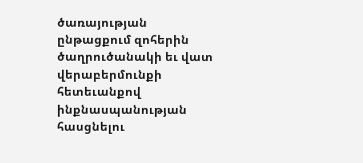ծառայության ընթացքում զոհերին ծաղրուծանակի եւ վատ վերաբերմունքի հետեւանքով ինքնասպանության հասցնելու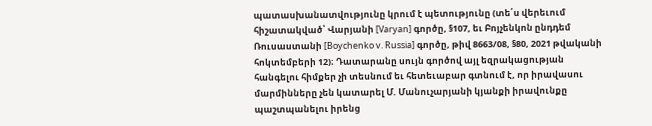պատասխանատվությունը կրում է պետությունը (տե՛ս վերեւում հիշատակված՝ Վարյանի [Varyan] գործը, §107, եւ Բոյչենկոն ընդդեմ Ռուսաստանի [Boychenko v. Russia] գործը, թիվ 8663/08, §80, 2021 թվականի հոկտեմբերի 12)։ Դատարանը սույն գործով այլ եզրակացության հանգելու հիմքեր չի տեսնում եւ հետեւաբար գտնում է, որ իրավասու մարմինները չեն կատարել Մ. Մանուչարյանի կյանքի իրավունքը պաշտպանելու իրենց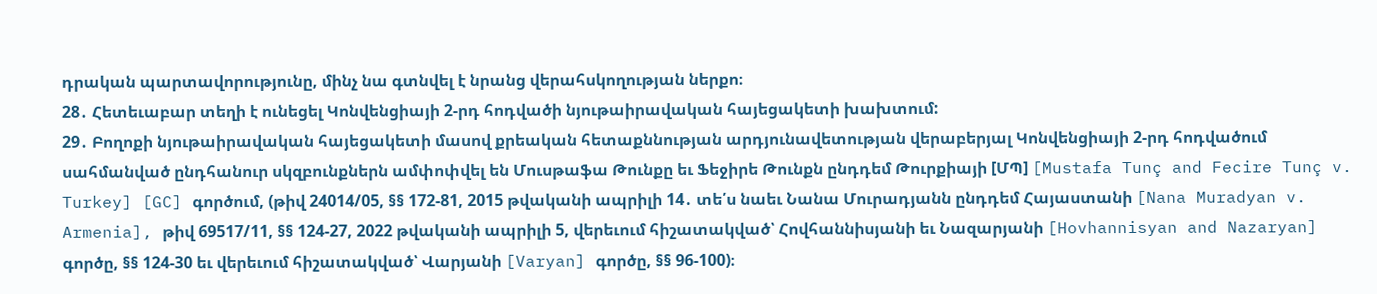դրական պարտավորությունը, մինչ նա գտնվել է նրանց վերահսկողության ներքո։
28․ Հետեւաբար տեղի է ունեցել Կոնվենցիայի 2-րդ հոդվածի նյութաիրավական հայեցակետի խախտում:
29․ Բողոքի նյութաիրավական հայեցակետի մասով քրեական հետաքննության արդյունավետության վերաբերյալ Կոնվենցիայի 2-րդ հոդվածում սահմանված ընդհանուր սկզբունքներն ամփոփվել են Մուսթաֆա Թունքը եւ Ֆեջիրե Թունքն ընդդեմ Թուրքիայի [ՄՊ] [Mustafa Tunç and Fecire Tunç v. Turkey] [GC] գործում, (թիվ 24014/05, §§ 172-81, 2015 թվականի ապրիլի 14․ տե՛ս նաեւ Նանա Մուրադյանն ընդդեմ Հայաստանի [Nana Muradyan v. Armenia], թիվ 69517/11, §§ 124-27, 2022 թվականի ապրիլի 5, վերեւում հիշատակված՝ Հովհաննիսյանի եւ Նազարյանի [Hovhannisyan and Nazaryan] գործը, §§ 124-30 եւ վերեւում հիշատակված՝ Վարյանի [Varyan] գործը, §§ 96-100)։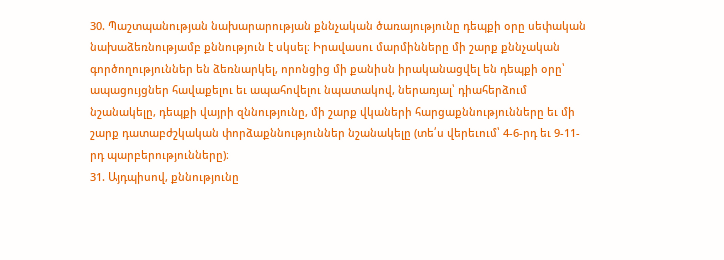30. Պաշտպանության նախարարության քննչական ծառայությունը դեպքի օրը սեփական նախաձեռնությամբ քննություն է սկսել։ Իրավասու մարմինները մի շարք քննչական գործողություններ են ձեռնարկել, որոնցից մի քանիսն իրականացվել են դեպքի օրը՝ ապացույցներ հավաքելու եւ ապահովելու նպատակով, ներառյալ՝ դիահերձում նշանակելը, դեպքի վայրի զննությունը, մի շարք վկաների հարցաքննությունները եւ մի շարք դատաբժշկական փորձաքննություններ նշանակելը (տե՛ս վերեւում՝ 4-6-րդ եւ 9-11-րդ պարբերությունները)։
31. Այդպիսով, քննությունը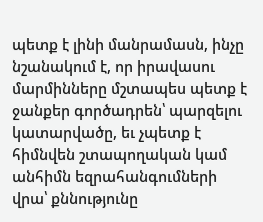պետք է լինի մանրամասն, ինչը նշանակում է, որ իրավասու մարմինները մշտապես պետք է ջանքեր գործադրեն՝ պարզելու կատարվածը, եւ չպետք է հիմնվեն շտապողական կամ անհիմն եզրահանգումների վրա՝ քննությունը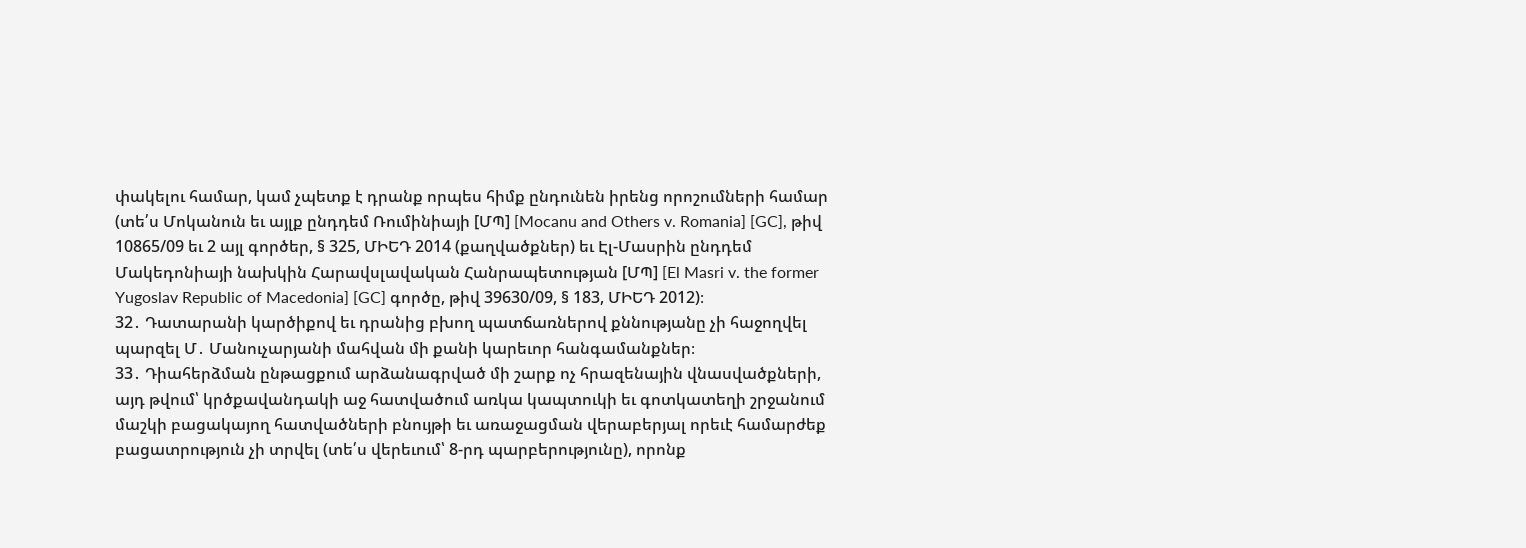փակելու համար, կամ չպետք է դրանք որպես հիմք ընդունեն իրենց որոշումների համար (տե՛ս Մոկանուն եւ այլք ընդդեմ Ռումինիայի [ՄՊ] [Mocanu and Others v. Romania] [GC], թիվ 10865/09 եւ 2 այլ գործեր, § 325, ՄԻԵԴ 2014 (քաղվածքներ) եւ Էլ-Մասրին ընդդեմ Մակեդոնիայի նախկին Հարավսլավական Հանրապետության [ՄՊ] [El Masri v. the former Yugoslav Republic of Macedonia] [GC] գործը, թիվ 39630/09, § 183, ՄԻԵԴ 2012)։
32․ Դատարանի կարծիքով եւ դրանից բխող պատճառներով քննությանը չի հաջողվել պարզել Մ․ Մանուչարյանի մահվան մի քանի կարեւոր հանգամանքներ։
33․ Դիահերձման ընթացքում արձանագրված մի շարք ոչ հրազենային վնասվածքների, այդ թվում՝ կրծքավանդակի աջ հատվածում առկա կապտուկի եւ գոտկատեղի շրջանում մաշկի բացակայող հատվածների բնույթի եւ առաջացման վերաբերյալ որեւէ համարժեք բացատրություն չի տրվել (տե՛ս վերեւում՝ 8-րդ պարբերությունը), որոնք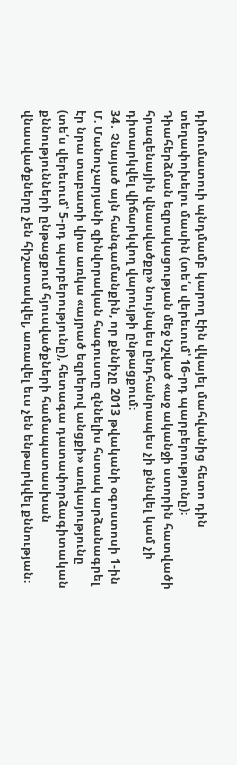դիմումատուի պնդմամբ կարող էին վկայել մահվանից հետո դին տեղափոխելու մասին (տե՛ս վերեւում՝ 16-րդ պարբերությունը)։ Դիահերձման եզրակացության մեջ նշված «աջ ականջի ստորին հատվածի հրազենային վնասվածքը» նույնպես ընդհանրապես չի քննվել կամ չի դիտարկվել վիճարկվող վարույթի ընթացքում։
34․ Չնայած այն հանգամանքին, որ քննիչը 2013 թվականի օգոստոսի 1-ին Մ. Մանուչարյանի զինվորական հագուստը զննելիս հստակ արձանագրել էր նրա տաբատի վրա առկա «այրած եզրերով անցքի» առկայությունը (տե՛ս վերեւում՝ 5-րդ պարբերությունը), հետագա դատափորձագիտական քննությունների ընթացքում հյուսվածքների համապատասխան վնասվածքները չեն հիշատակվել, առավել եւս չեն ենթարկվել քննության։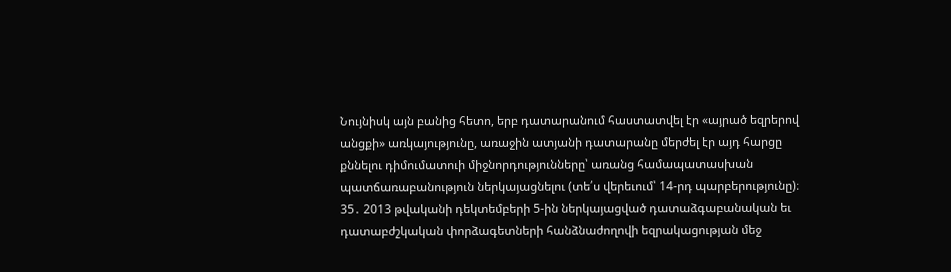Նույնիսկ այն բանից հետո, երբ դատարանում հաստատվել էր «այրած եզրերով անցքի» առկայությունը, առաջին ատյանի դատարանը մերժել էր այդ հարցը քննելու դիմումատուի միջնորդությունները՝ առանց համապատասխան պատճառաբանություն ներկայացնելու (տե՛ս վերեւում՝ 14-րդ պարբերությունը)։
35․ 2013 թվականի դեկտեմբերի 5-ին ներկայացված դատաձգաբանական եւ դատաբժշկական փորձագետների հանձնաժողովի եզրակացության մեջ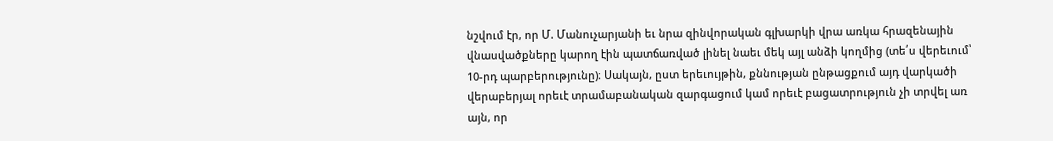նշվում էր, որ Մ. Մանուչարյանի եւ նրա զինվորական գլխարկի վրա առկա հրազենային վնասվածքները կարող էին պատճառված լինել նաեւ մեկ այլ անձի կողմից (տե՛ս վերեւում՝ 10-րդ պարբերությունը)։ Սակայն, ըստ երեւույթին, քննության ընթացքում այդ վարկածի վերաբերյալ որեւէ տրամաբանական զարգացում կամ որեւէ բացատրություն չի տրվել առ այն, որ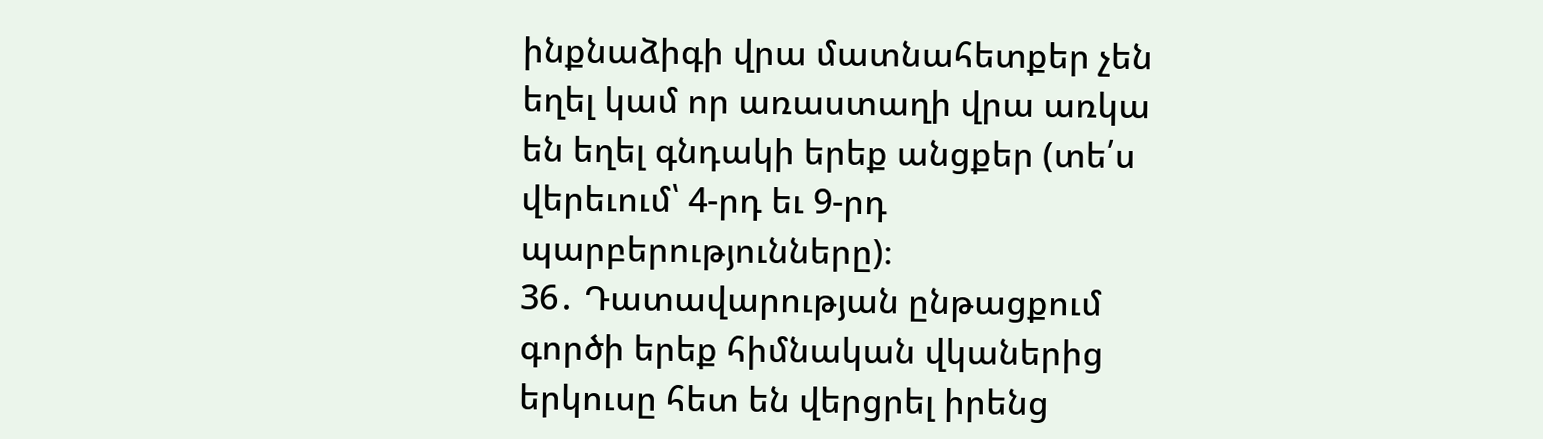ինքնաձիգի վրա մատնահետքեր չեն եղել կամ որ առաստաղի վրա առկա են եղել գնդակի երեք անցքեր (տե՛ս վերեւում՝ 4-րդ եւ 9-րդ պարբերությունները)։
36․ Դատավարության ընթացքում գործի երեք հիմնական վկաներից երկուսը հետ են վերցրել իրենց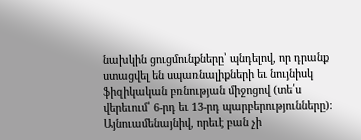նախկին ցուցմունքները՝ պնդելով, որ դրանք ստացվել են սպառնալիքների եւ նույնիսկ ֆիզիկական բռնության միջոցով (տե՛ս վերեւում՝ 6-րդ եւ 13-րդ պարբերությունները)։ Այնուամենայնիվ, որեւէ բան չի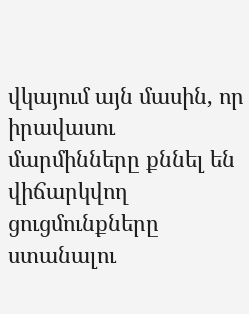վկայում այն մասին, որ իրավասու մարմինները քննել են վիճարկվող ցուցմունքները ստանալու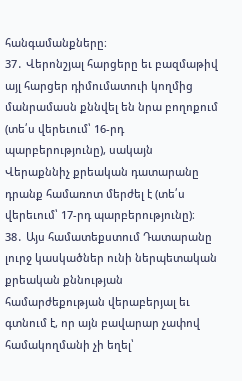հանգամանքները։
37․ Վերոնշյալ հարցերը եւ բազմաթիվ այլ հարցեր դիմումատուի կողմից մանրամասն քննվել են նրա բողոքում (տե՛ս վերեւում՝ 16-րդ պարբերությունը), սակայն Վերաքննիչ քրեական դատարանը դրանք համառոտ մերժել է (տե՛ս վերեւում՝ 17-րդ պարբերությունը)։
38․ Այս համատեքստում Դատարանը լուրջ կասկածներ ունի ներպետական քրեական քննության համարժեքության վերաբերյալ եւ գտնում է, որ այն բավարար չափով համակողմանի չի եղել՝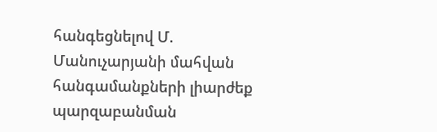հանգեցնելով Մ. Մանուչարյանի մահվան հանգամանքների լիարժեք պարզաբանման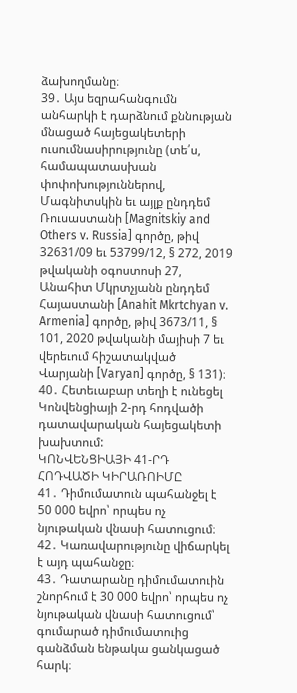ձախողմանը։
39․ Այս եզրահանգումն անհարկի է դարձնում քննության մնացած հայեցակետերի ուսումնասիրությունը (տե՛ս, համապատասխան փոփոխություններով, Մագնիտսկին եւ այլք ընդդեմ Ռուսաստանի [Magnitskiy and Others v. Russia] գործը, թիվ 32631/09 եւ 53799/12, § 272, 2019 թվականի օգոստոսի 27, Անահիտ Մկրտչյանն ընդդեմ Հայաստանի [Anahit Mkrtchyan v. Armenia] գործը, թիվ 3673/11, § 101, 2020 թվականի մայիսի 7 եւ վերեւում հիշատակված Վարյանի [Varyan] գործը, § 131)։
40․ Հետեւաբար տեղի է ունեցել Կոնվենցիայի 2-րդ հոդվածի դատավարական հայեցակետի խախտում:
ԿՈՆՎԵՆՑԻԱՅԻ 41-ՐԴ ՀՈԴՎԱԾԻ ԿԻՐԱՌՈԻՄԸ
41․ Դիմումատուն պահանջել է 50 000 եվրո՝ որպես ոչ նյութական վնասի հատուցում։
42․ Կառավարությունը վիճարկել է այդ պահանջը։
43․ Դատարանը դիմումատուին շնորհում է 30 000 եվրո՝ որպես ոչ նյութական վնասի հատուցում՝ գումարած դիմումատուից գանձման ենթակա ցանկացած հարկ։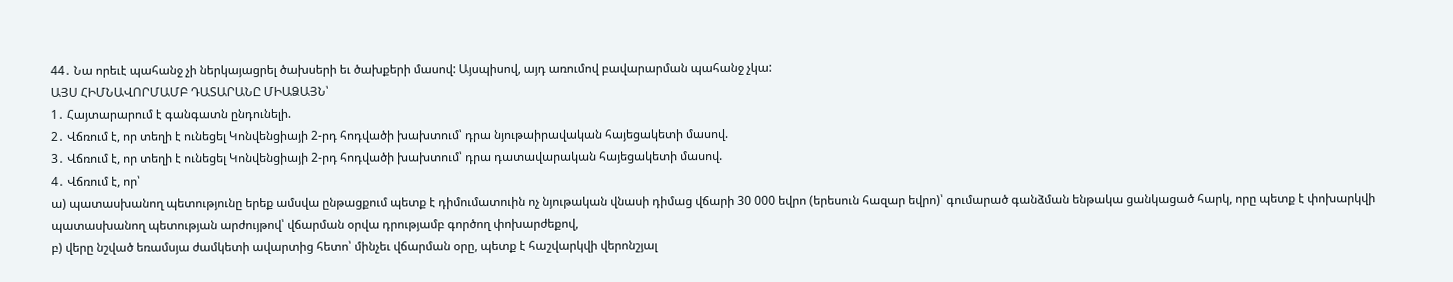44․ Նա որեւէ պահանջ չի ներկայացրել ծախսերի եւ ծախքերի մասով: Այսպիսով, այդ առումով բավարարման պահանջ չկա:
ԱՅՍ ՀԻՄՆԱՎՈՐՄԱՄԲ ԴԱՏԱՐԱՆԸ ՄԻԱՁԱՅՆ՝
1․ Հայտարարում է գանգատն ընդունելի.
2․ Վճռում է, որ տեղի է ունեցել Կոնվենցիայի 2-րդ հոդվածի խախտում՝ դրա նյութաիրավական հայեցակետի մասով.
3․ Վճռում է, որ տեղի է ունեցել Կոնվենցիայի 2-րդ հոդվածի խախտում՝ դրա դատավարական հայեցակետի մասով.
4․ Վճռում է, որ՝
ա) պատասխանող պետությունը երեք ամսվա ընթացքում պետք է դիմումատուին ոչ նյութական վնասի դիմաց վճարի 30 000 եվրո (երեսուն հազար եվրո)՝ գումարած գանձման ենթակա ցանկացած հարկ, որը պետք է փոխարկվի պատասխանող պետության արժույթով՝ վճարման օրվա դրությամբ գործող փոխարժեքով,
բ) վերը նշված եռամսյա ժամկետի ավարտից հետո՝ մինչեւ վճարման օրը, պետք է հաշվարկվի վերոնշյալ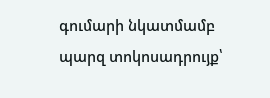գումարի նկատմամբ պարզ տոկոսադրույք՝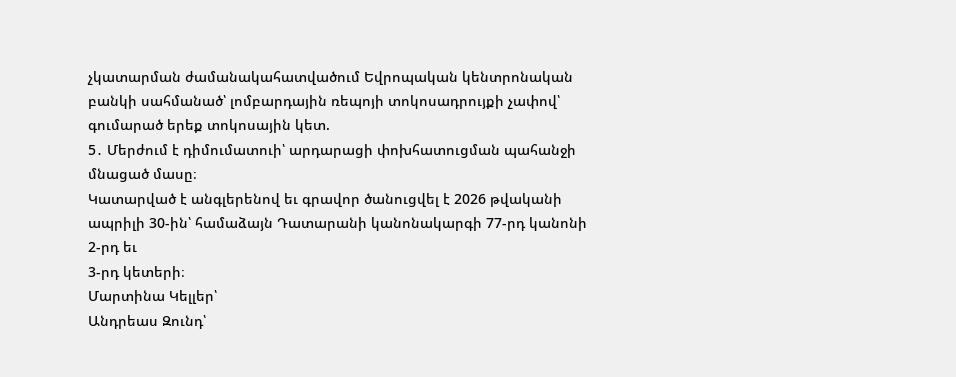չկատարման ժամանակահատվածում Եվրոպական կենտրոնական բանկի սահմանած՝ լոմբարդային ռեպոյի տոկոսադրույքի չափով՝ գումարած երեք տոկոսային կետ.
5․ Մերժում է դիմումատուի՝ արդարացի փոխհատուցման պահանջի մնացած մասը։
Կատարված է անգլերենով եւ գրավոր ծանուցվել է 2026 թվականի ապրիլի 30-ին՝ համաձայն Դատարանի կանոնակարգի 77-րդ կանոնի 2-րդ եւ
3-րդ կետերի։
Մարտինա Կելլեր՝
Անդրեաս Զունդ՝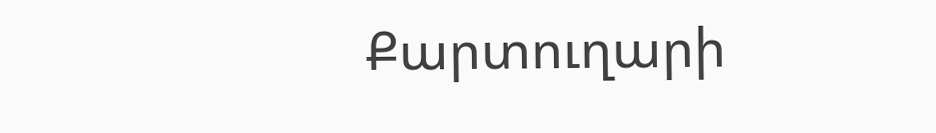Քարտուղարի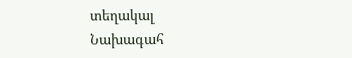տեղակալ
Նախագահ